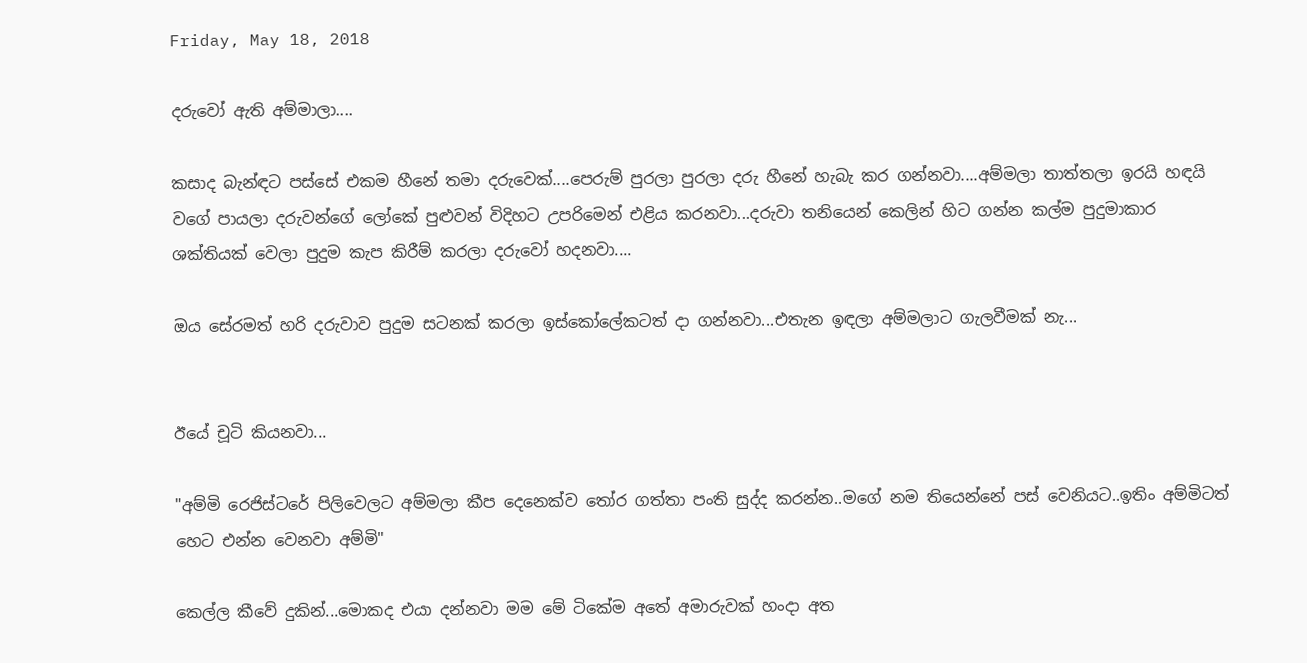Friday, May 18, 2018

දරුවෝ ඇති අම්මාලා....

කසාද බැන්ඳට පස්සේ එකම හීනේ තමා දරුවෙක්....පෙරුම් පුරලා පුරලා දරු හීනේ හැබැ කර ගන්නවා....අම්මලා තාත්තලා ඉරයි හඳයි වගේ පායලා දරුවන්ගේ ලෝකේ පුළුවන් විදිහට උපරිමෙන් එළිය කරනවා...දරුවා තනියෙන් කෙලින් හිට ගන්න කල්ම පුදුමාකාර ශක්තියක් වෙලා පුදුම කැප කිරීම් කරලා දරුවෝ හදනවා....

ඔය සේරමත් හරි දරුවාව පුදුම සටනක් කරලා ඉස්කෝලේකටත් දා ගන්නවා...එතැන ඉඳලා අම්මලාට ගැලවීමක් නැ...


ඊයේ චූටි කියනවා...

"අම්මි රෙජිස්ටරේ පිලිවෙලට අම්මලා කීප දෙනෙක්ව තෝර ගත්තා පංති සුද්ද කරන්න..මගේ නම තියෙන්නේ පස් වෙනියට..ඉතිං අම්මිටත් හෙට එන්න වෙනවා අම්මි"

කෙල්ල කීවේ දුකින්...මොකද එයා දන්නවා මම මේ ටිකේම අතේ අමාරුවක් හංදා අත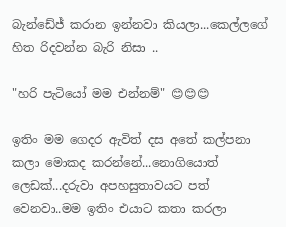බැන්ඩේජ් කරාන ඉන්නවා කියලා...කෙල්ලගේ හිත රිදවන්න බැරි නිසා ..

"හරි පැටියෝ මම එන්නම්" 😊😊😊

ඉතිං මම ගෙදර ඇවිත් දස අතේ කල්පනා කලා මොකද කරන්නේ...නොගියොත් ලෙඩක්...දරුවා අපහසුතාවයට පත් වෙනවා..මම ඉතිං එයාට කතා කරලා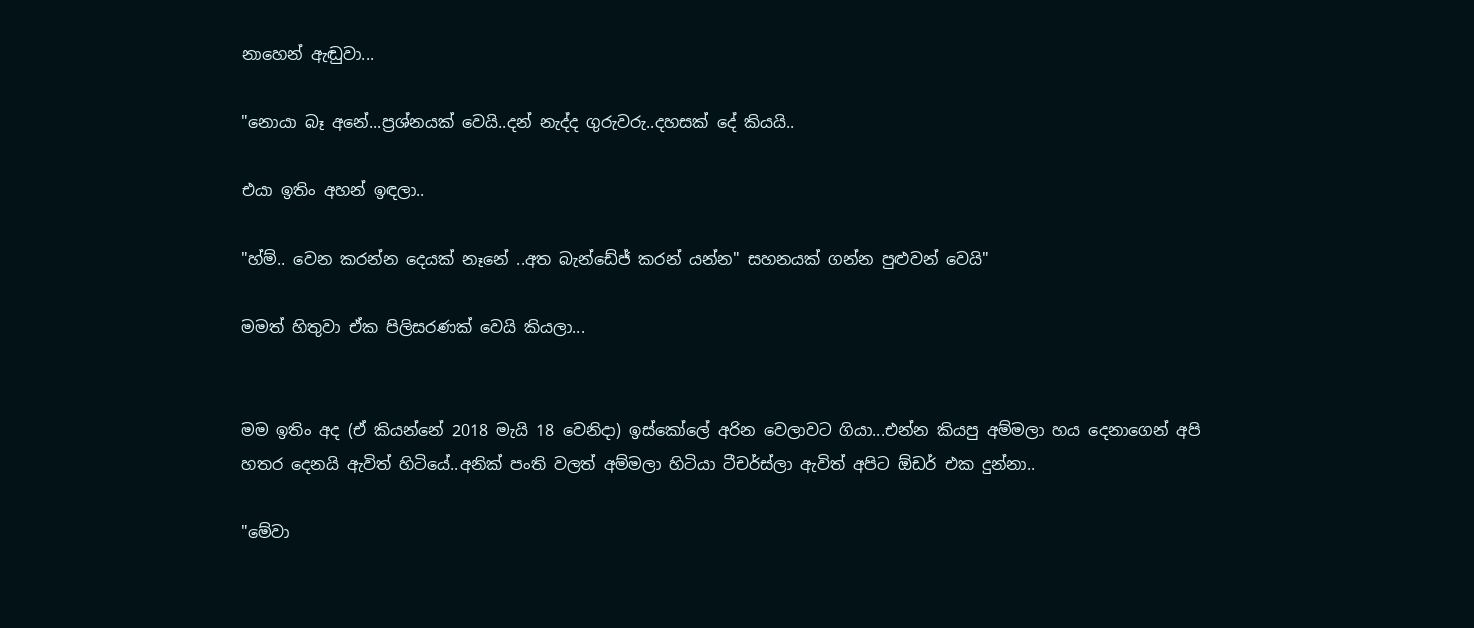නාහෙන් ඇඬුවා...

"නොයා බෑ අනේ...ප්‍රශ්නයක් වෙයි..දන් නැද්ද ගුරුවරු..දහසක් දේ කියයි..

එයා ඉතිං අහන් ඉඳලා..

"හ්ම්.. වෙන කරන්න දෙයක් නෑනේ ..අත බැන්ඩේජ් කරන් යන්න" සහනයක් ගන්න පුළුවන් වෙයි"

මමත් හිතුවා ඒක පිලිසරණක් වෙයි කියලා...


මම ඉතිං අද (ඒ කියන්නේ 2018 මැයි 18 වෙනිදා) ඉස්කෝලේ අරින වෙලාවට ගියා...එන්න කියපු අම්මලා හය දෙනාගෙන් අපි හතර දෙනයි ඇවිත් හිටියේ..අනික් පංති වලත් අම්මලා හිටියා ටීචර්ස්ලා ඇවිත් අපිට ඕඩර් එක දුන්නා..

"මේවා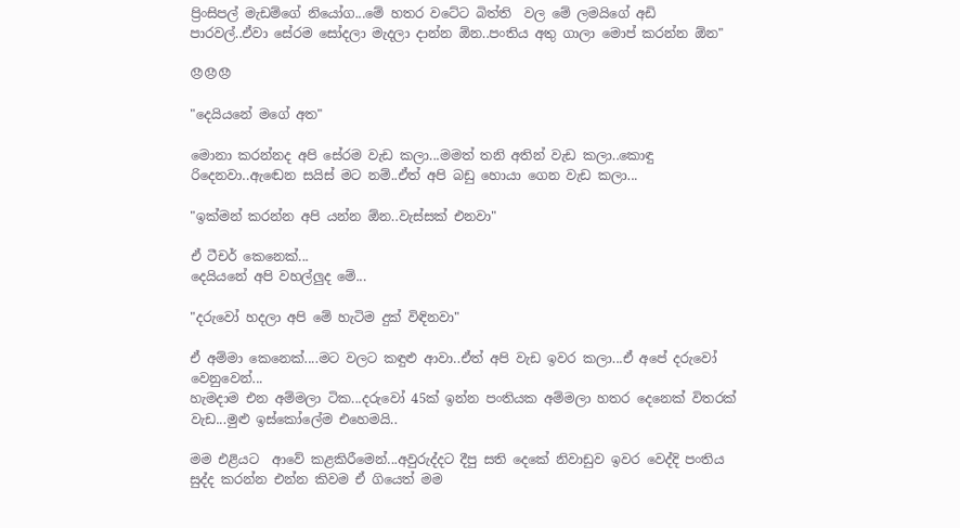ප්‍රිංසිපල් මැඩම්ගේ නියෝග...මේ හතර වටේට බිත්ති  වල මේ ලමයිගේ අඩි පාරවල්..ඒවා සේරම සෝදලා මැදලා දාන්න ඕන..පංතිය අතු ගාලා මොප් කරන්න ඕන"

😞😞😞

"දෙයියනේ මගේ අත"

මොනා කරන්නද අපි සේරම වැඩ කලා...මමත් තනි අතින් වැඩ කලා..කොඳු රිදෙනවා..ඇඬෙන සයිස් මට නම්..ඒත් අපි බඩු හොයා ගෙන වැඩ කලා...

"ඉක්මන් කරන්න අපි යන්න ඕන..වැස්සක් එනවා"

ඒ ටීචර් කෙනෙක්...
දෙයියනේ අපි වහල්ලුද මේ...

"දරුවෝ හදලා අපි මේ හැටිම දුක් විඳිනවා"

ඒ අම්මා කෙනෙක්....මට වලට කඳුළු ආවා..ඒත් අපි වැඩ ඉවර කලා...ඒ අපේ දරුවෝ වෙනුවෙන්...
හැමදාම එන අම්මලා ටික...දරුවෝ 45ක් ඉන්න පංතියක අම්මලා හතර දෙනෙක් විතරක් වැඩ...මුළු ඉස්කෝලේම එහෙමයි..

මම එළියට  ආවේ කළකිරීමෙන්...අවුරුද්දට දීපු සති දෙකේ නිවාඩුව ඉවර වෙද්දි පංතිය සුද්ද කරන්න එන්න කිවම ඒ ගියෙත් මම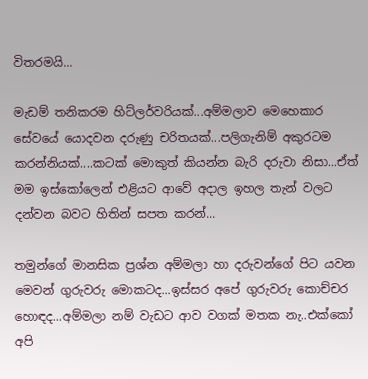විතරමයි...

මැඩම් තනිකරම හිට්ලර්වරියක්...අම්මලාව මෙහෙකාර සේවයේ යොදවන දරුණු චරිතයක්...පලිගැනිම් අකුරටම කරන්නියක්....කටක් මොකුත් කියන්න බැරි දරුවා නිසා...ඒත් මම ඉස්කෝලෙන් එළියට ආවේ අදාල ඉහල තැන් වලට දන්වන බවට හිතින් සපත කරන්...

තමුන්ගේ මානසික ප්‍රශ්න අම්මලා හා දරුවන්ගේ පිට යවන මෙවන් ගුරුවරු මොකටද...ඉස්සර අපේ ගුරුවරු කොච්චර හොඳද...අම්මලා නම් වැඩට ආව වගක් මතක නැ..එක්කෝ අපි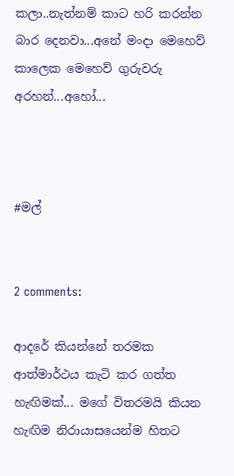කලා..නැත්නම් කාට හරි කරන්න බාර දෙනවා...අනේ මංදා මෙහෙව් කාලෙක මෙහෙව් ගුරුවරු අරහන්...අහෝ...



#මල්


2 comments:

ආදරේ කියන්නේ තරමක ආත්මාර්ථය කැටි කර ගත්ත හැඟිමක්... මගේ විතරමයි කියන හැඟිම නිරායාසයෙන්ම හිතට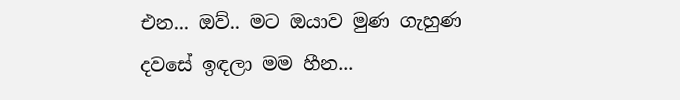එන... ඔව්.. මට ඔයාව මුණ ගැහුණ දවසේ ඉඳලා මම හීන...